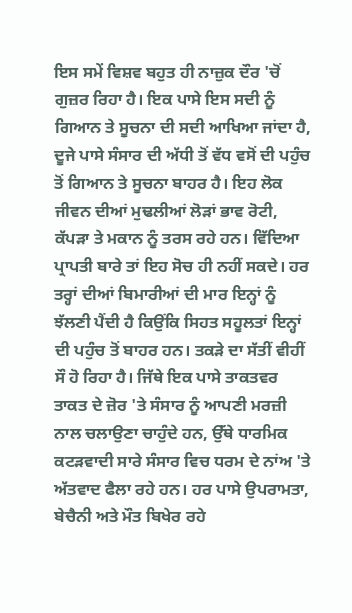ਇਸ ਸਮੇਂ ਵਿਸ਼ਵ ਬਹੁਤ ਹੀ ਨਾਜ਼ੁਕ ਦੌਰ 'ਚੋਂ ਗੁਜ਼ਰ ਰਿਹਾ ਹੈ। ਇਕ ਪਾਸੇ ਇਸ ਸਦੀ ਨੂੰ ਗਿਆਨ ਤੇ ਸੂਚਨਾ ਦੀ ਸਦੀ ਆਖਿਆ ਜਾਂਦਾ ਹੈ, ਦੂਜੇ ਪਾਸੇ ਸੰਸਾਰ ਦੀ ਅੱਧੀ ਤੋਂ ਵੱਧ ਵਸੋਂ ਦੀ ਪਹੁੰਚ ਤੋਂ ਗਿਆਨ ਤੇ ਸੂਚਨਾ ਬਾਹਰ ਹੈ। ਇਹ ਲੋਕ ਜੀਵਨ ਦੀਆਂ ਮੁਢਲੀਆਂ ਲੋੜਾਂ ਭਾਵ ਰੋਟੀ, ਕੱਪੜਾ ਤੇ ਮਕਾਨ ਨੂੰ ਤਰਸ ਰਹੇ ਹਨ। ਵਿੱਦਿਆ ਪ੍ਰਾਪਤੀ ਬਾਰੇ ਤਾਂ ਇਹ ਸੋਚ ਹੀ ਨਹੀਂ ਸਕਦੇ। ਹਰ ਤਰ੍ਹਾਂ ਦੀਆਂ ਬਿਮਾਰੀਆਂ ਦੀ ਮਾਰ ਇਨ੍ਹਾਂ ਨੂੰ ਝੱਲਣੀ ਪੈਂਦੀ ਹੈ ਕਿਉਂਕਿ ਸਿਹਤ ਸਹੂਲਤਾਂ ਇਨ੍ਹਾਂ ਦੀ ਪਹੁੰਚ ਤੋਂ ਬਾਹਰ ਹਨ। ਤਕੜੇ ਦਾ ਸੱਤੀਂ ਵੀਹੀਂ ਸੌ ਹੋ ਰਿਹਾ ਹੈ। ਜਿੱਥੇ ਇਕ ਪਾਸੇ ਤਾਕਤਵਰ ਤਾਕਤ ਦੇ ਜ਼ੋਰ 'ਤੇ ਸੰਸਾਰ ਨੂੰ ਆਪਣੀ ਮਰਜ਼ੀ ਨਾਲ ਚਲਾਉਣਾ ਚਾਹੁੰਦੇ ਹਨ, ਉੱਥੇ ਧਾਰਮਿਕ ਕਟੜਵਾਦੀ ਸਾਰੇ ਸੰਸਾਰ ਵਿਚ ਧਰਮ ਦੇ ਨਾਂਅ 'ਤੇ ਅੱਤਵਾਦ ਫੈਲਾ ਰਹੇ ਹਨ। ਹਰ ਪਾਸੇ ਉਪਰਾਮਤਾ, ਬੇਚੈਨੀ ਅਤੇ ਮੌਤ ਬਿਖੇਰ ਰਹੇ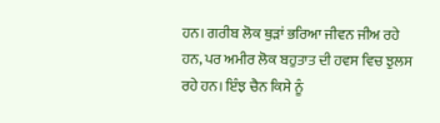ਹਨ। ਗਰੀਬ ਲੋਕ ਥੁੜਾਂ ਭਰਿਆ ਜੀਵਨ ਜੀਅ ਰਹੇ ਹਨ, ਪਰ ਅਮੀਰ ਲੋਕ ਬਹੁਤਾਤ ਦੀ ਹਵਸ ਵਿਚ ਝੁਲਸ ਰਹੇ ਹਨ। ਇੰਝ ਚੈਨ ਕਿਸੇ ਨੂੰ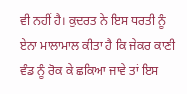ਵੀ ਨਹੀਂ ਹੈ। ਕੁਦਰਤ ਨੇ ਇਸ ਧਰਤੀ ਨੂੰ ਏਨਾ ਮਾਲਾਮਾਲ ਕੀਤਾ ਹੈ ਕਿ ਜੇਕਰ ਕਾਣੀ ਵੰਡ ਨੂੰ ਰੋਕ ਕੇ ਛਕਿਆ ਜਾਵੇ ਤਾਂ ਇਸ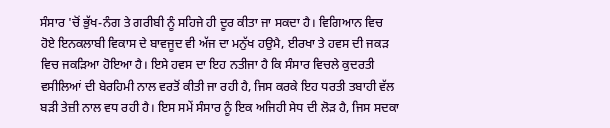ਸੰਸਾਰ 'ਚੋਂ ਭੁੱਖ-ਨੰਗ ਤੇ ਗਰੀਬੀ ਨੂੰ ਸਹਿਜੇ ਹੀ ਦੂਰ ਕੀਤਾ ਜਾ ਸਕਦਾ ਹੈ। ਵਿਗਿਆਨ ਵਿਚ ਹੋਏ ਇਨਕਲਾਬੀ ਵਿਕਾਸ ਦੇ ਬਾਵਜੂਦ ਵੀ ਅੱਜ ਦਾ ਮਨੁੱਖ ਹਉਮੈ, ਈਰਖਾ ਤੇ ਹਵਸ ਦੀ ਜਕੜ ਵਿਚ ਜਕੜਿਆ ਹੋਇਆ ਹੈ। ਇਸੇ ਹਵਸ ਦਾ ਇਹ ਨਤੀਜਾ ਹੈ ਕਿ ਸੰਸਾਰ ਵਿਚਲੇ ਕੁਦਰਤੀ ਵਸੀਲਿਆਂ ਦੀ ਬੇਰਹਿਮੀ ਨਾਲ ਵਰਤੋਂ ਕੀਤੀ ਜਾ ਰਹੀ ਹੈ, ਜਿਸ ਕਰਕੇ ਇਹ ਧਰਤੀ ਤਬਾਹੀ ਵੱਲ ਬੜੀ ਤੇਜ਼ੀ ਨਾਲ ਵਧ ਰਹੀ ਹੈ। ਇਸ ਸਮੇਂ ਸੰਸਾਰ ਨੂੰ ਇਕ ਅਜਿਹੀ ਸੇਧ ਦੀ ਲੋੜ ਹੈ, ਜਿਸ ਸਦਕਾ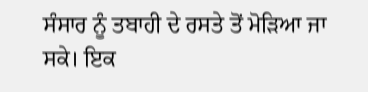ਸੰਸਾਰ ਨੂੰ ਤਬਾਹੀ ਦੇ ਰਸਤੇ ਤੋਂ ਮੋੜਿਆ ਜਾ ਸਕੇ। ਇਕ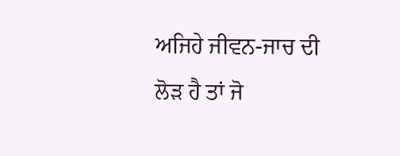ਅਜਿਹੇ ਜੀਵਨ-ਜਾਚ ਦੀ ਲੋੜ ਹੈ ਤਾਂ ਜੋ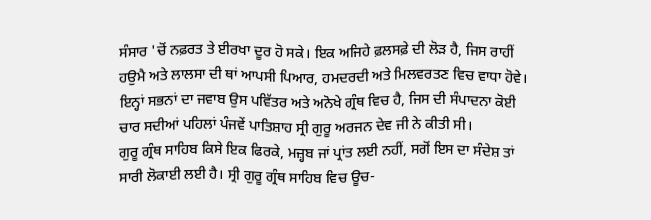ਸੰਸਾਰ 'ਚੋਂ ਨਫ਼ਰਤ ਤੇ ਈਰਖਾ ਦੂਰ ਹੋ ਸਕੇ। ਇਕ ਅਜਿਹੇ ਫ਼ਲਸਫ਼ੇ ਦੀ ਲੋੜ ਹੈ, ਜਿਸ ਰਾਹੀਂ ਹਉਮੈ ਅਤੇ ਲਾਲਸਾ ਦੀ ਥਾਂ ਆਪਸੀ ਪਿਆਰ, ਹਮਦਰਦੀ ਅਤੇ ਮਿਲਵਰਤਣ ਵਿਚ ਵਾਧਾ ਹੋਵੇ। ਇਨ੍ਹਾਂ ਸਭਨਾਂ ਦਾ ਜਵਾਬ ਉਸ ਪਵਿੱਤਰ ਅਤੇ ਅਨੋਖੇ ਗ੍ਰੰਥ ਵਿਚ ਹੈ, ਜਿਸ ਦੀ ਸੰਪਾਦਨਾ ਕੋਈ ਚਾਰ ਸਦੀਆਂ ਪਹਿਲਾਂ ਪੰਜਵੇਂ ਪਾਤਿਸ਼ਾਹ ਸ੍ਰੀ ਗੁਰੂ ਅਰਜਨ ਦੇਵ ਜੀ ਨੇ ਕੀਤੀ ਸੀ।
ਗੁਰੂ ਗ੍ਰੰਥ ਸਾਹਿਬ ਕਿਸੇ ਇਕ ਫਿਰਕੇ, ਮਜ਼੍ਹਬ ਜਾਂ ਪ੍ਰਾਂਤ ਲਈ ਨਹੀਂ, ਸਗੋਂ ਇਸ ਦਾ ਸੰਦੇਸ਼ ਤਾਂ ਸਾਰੀ ਲੋਕਾਈ ਲਈ ਹੈ। ਸ੍ਰੀ ਗੁਰੂ ਗ੍ਰੰਥ ਸਾਹਿਬ ਵਿਚ ਊਚ-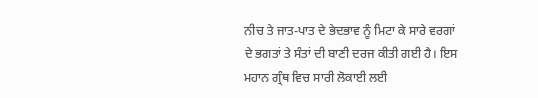ਨੀਚ ਤੇ ਜਾਤ-ਪਾਤ ਦੇ ਭੇਦਭਾਵ ਨੂੰ ਮਿਟਾ ਕੇ ਸਾਰੇ ਵਰਗਾਂ ਦੇ ਭਗਤਾਂ ਤੇ ਸੰਤਾਂ ਦੀ ਬਾਣੀ ਦਰਜ ਕੀਤੀ ਗਈ ਹੈ। ਇਸ ਮਹਾਨ ਗ੍ਰੰਥ ਵਿਚ ਸਾਰੀ ਲੋਕਾਈ ਲਈ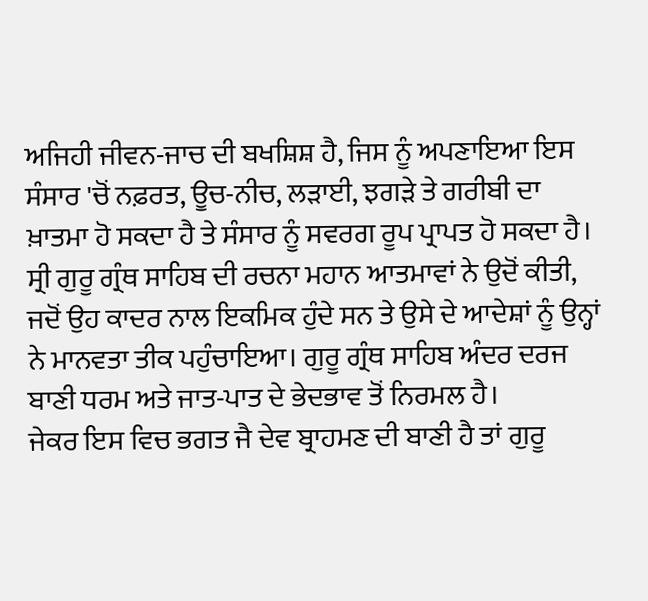ਅਜਿਹੀ ਜੀਵਨ-ਜਾਚ ਦੀ ਬਖਸ਼ਿਸ਼ ਹੈ, ਜਿਸ ਨੂੰ ਅਪਣਾਇਆ ਇਸ ਸੰਸਾਰ 'ਚੋਂ ਨਫ਼ਰਤ, ਊਚ-ਨੀਚ, ਲੜਾਈ, ਝਗੜੇ ਤੇ ਗਰੀਬੀ ਦਾ ਖ਼ਾਤਮਾ ਹੋ ਸਕਦਾ ਹੈ ਤੇ ਸੰਸਾਰ ਨੂੰ ਸਵਰਗ ਰੂਪ ਪ੍ਰਾਪਤ ਹੋ ਸਕਦਾ ਹੈ। ਸ੍ਰੀ ਗੁਰੂ ਗ੍ਰੰਥ ਸਾਹਿਬ ਦੀ ਰਚਨਾ ਮਹਾਨ ਆਤਮਾਵਾਂ ਨੇ ਉਦੋਂ ਕੀਤੀ, ਜਦੋਂ ਉਹ ਕਾਦਰ ਨਾਲ ਇਕਮਿਕ ਹੁੰਦੇ ਸਨ ਤੇ ਉਸੇ ਦੇ ਆਦੇਸ਼ਾਂ ਨੂੰ ਉਨ੍ਹਾਂ ਨੇ ਮਾਨਵਤਾ ਤੀਕ ਪਹੁੰਚਾਇਆ। ਗੁਰੂ ਗ੍ਰੰਥ ਸਾਹਿਬ ਅੰਦਰ ਦਰਜ ਬਾਣੀ ਧਰਮ ਅਤੇ ਜਾਤ-ਪਾਤ ਦੇ ਭੇਦਭਾਵ ਤੋਂ ਨਿਰਮਲ ਹੈ।
ਜੇਕਰ ਇਸ ਵਿਚ ਭਗਤ ਜੈ ਦੇਵ ਬ੍ਰਾਹਮਣ ਦੀ ਬਾਣੀ ਹੈ ਤਾਂ ਗੁਰੂ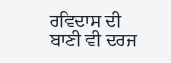ਰਵਿਦਾਸ ਦੀ ਬਾਣੀ ਵੀ ਦਰਜ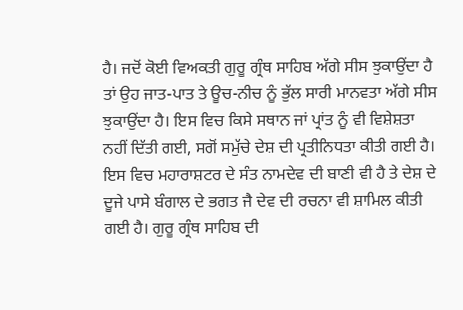ਹੈ। ਜਦੋਂ ਕੋਈ ਵਿਅਕਤੀ ਗੁਰੂ ਗ੍ਰੰਥ ਸਾਹਿਬ ਅੱਗੇ ਸੀਸ ਝੁਕਾਉਂਦਾ ਹੈ ਤਾਂ ਉਹ ਜਾਤ-ਪਾਤ ਤੇ ਊਚ-ਨੀਚ ਨੂੰ ਭੁੱਲ ਸਾਰੀ ਮਾਨਵਤਾ ਅੱਗੇ ਸੀਸ ਝੁਕਾਉਂਦਾ ਹੈ। ਇਸ ਵਿਚ ਕਿਸੇ ਸਥਾਨ ਜਾਂ ਪ੍ਰਾਂਤ ਨੂੰ ਵੀ ਵਿਸ਼ੇਸ਼ਤਾ ਨਹੀਂ ਦਿੱਤੀ ਗਈ, ਸਗੋਂ ਸਮੁੱਚੇ ਦੇਸ਼ ਦੀ ਪ੍ਰਤੀਨਿਧਤਾ ਕੀਤੀ ਗਈ ਹੈ। ਇਸ ਵਿਚ ਮਹਾਰਾਸ਼ਟਰ ਦੇ ਸੰਤ ਨਾਮਦੇਵ ਦੀ ਬਾਣੀ ਵੀ ਹੈ ਤੇ ਦੇਸ਼ ਦੇ ਦੂਜੇ ਪਾਸੇ ਬੰਗਾਲ ਦੇ ਭਗਤ ਜੈ ਦੇਵ ਦੀ ਰਚਨਾ ਵੀ ਸ਼ਾਮਿਲ ਕੀਤੀ ਗਈ ਹੈ। ਗੁਰੂ ਗ੍ਰੰਥ ਸਾਹਿਬ ਦੀ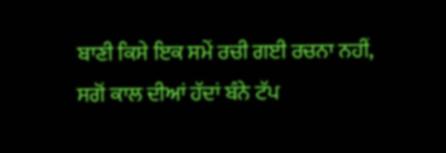ਬਾਣੀ ਕਿਸੇ ਇਕ ਸਮੇਂ ਰਚੀ ਗਈ ਰਚਨਾ ਨਹੀਂ, ਸਗੋਂ ਕਾਲ ਦੀਆਂ ਹੱਦਾਂ ਬੰਨੇ ਟੱਪ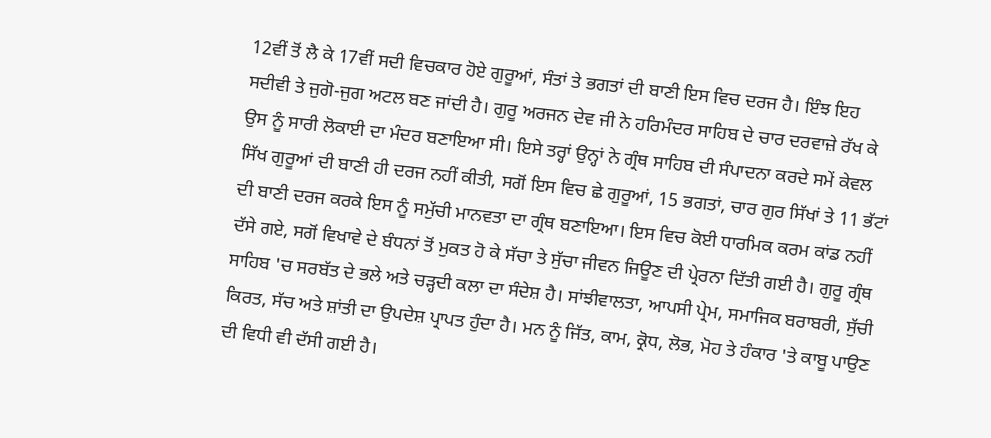12ਵੀਂ ਤੋਂ ਲੈ ਕੇ 17ਵੀਂ ਸਦੀ ਵਿਚਕਾਰ ਹੋਏ ਗੁਰੂਆਂ, ਸੰਤਾਂ ਤੇ ਭਗਤਾਂ ਦੀ ਬਾਣੀ ਇਸ ਵਿਚ ਦਰਜ ਹੈ। ਇੰਝ ਇਹ ਸਦੀਵੀ ਤੇ ਜੁਗੋ-ਜੁਗ ਅਟਲ ਬਣ ਜਾਂਦੀ ਹੈ। ਗੁਰੂ ਅਰਜਨ ਦੇਵ ਜੀ ਨੇ ਹਰਿਮੰਦਰ ਸਾਹਿਬ ਦੇ ਚਾਰ ਦਰਵਾਜ਼ੇ ਰੱਖ ਕੇ ਉਸ ਨੂੰ ਸਾਰੀ ਲੋਕਾਈ ਦਾ ਮੰਦਰ ਬਣਾਇਆ ਸੀ। ਇਸੇ ਤਰ੍ਹਾਂ ਉਨ੍ਹਾਂ ਨੇ ਗ੍ਰੰਥ ਸਾਹਿਬ ਦੀ ਸੰਪਾਦਨਾ ਕਰਦੇ ਸਮੇਂ ਕੇਵਲ ਸਿੱਖ ਗੁਰੂਆਂ ਦੀ ਬਾਣੀ ਹੀ ਦਰਜ ਨਹੀਂ ਕੀਤੀ, ਸਗੋਂ ਇਸ ਵਿਚ ਛੇ ਗੁਰੂਆਂ, 15 ਭਗਤਾਂ, ਚਾਰ ਗੁਰ ਸਿੱਖਾਂ ਤੇ 11 ਭੱਟਾਂ ਦੀ ਬਾਣੀ ਦਰਜ ਕਰਕੇ ਇਸ ਨੂੰ ਸਮੁੱਚੀ ਮਾਨਵਤਾ ਦਾ ਗ੍ਰੰਥ ਬਣਾਇਆ। ਇਸ ਵਿਚ ਕੋਈ ਧਾਰਮਿਕ ਕਰਮ ਕਾਂਡ ਨਹੀਂ ਦੱਸੇ ਗਏ, ਸਗੋਂ ਵਿਖਾਵੇ ਦੇ ਬੰਧਨਾਂ ਤੋਂ ਮੁਕਤ ਹੋ ਕੇ ਸੱਚਾ ਤੇ ਸੁੱਚਾ ਜੀਵਨ ਜਿਊਣ ਦੀ ਪ੍ਰੇਰਨਾ ਦਿੱਤੀ ਗਈ ਹੈ। ਗੁਰੂ ਗ੍ਰੰਥ ਸਾਹਿਬ 'ਚ ਸਰਬੱਤ ਦੇ ਭਲੇ ਅਤੇ ਚੜ੍ਹਦੀ ਕਲਾ ਦਾ ਸੰਦੇਸ਼ ਹੈ। ਸਾਂਝੀਵਾਲਤਾ, ਆਪਸੀ ਪ੍ਰੇਮ, ਸਮਾਜਿਕ ਬਰਾਬਰੀ, ਸੁੱਚੀ ਕਿਰਤ, ਸੱਚ ਅਤੇ ਸ਼ਾਂਤੀ ਦਾ ਉਪਦੇਸ਼ ਪ੍ਰਾਪਤ ਹੁੰਦਾ ਹੈ। ਮਨ ਨੂੰ ਜਿੱਤ, ਕਾਮ, ਕ੍ਰੋਧ, ਲੋਭ, ਮੋਹ ਤੇ ਹੰਕਾਰ 'ਤੇ ਕਾਬੂ ਪਾਉਣ ਦੀ ਵਿਧੀ ਵੀ ਦੱਸੀ ਗਈ ਹੈ।